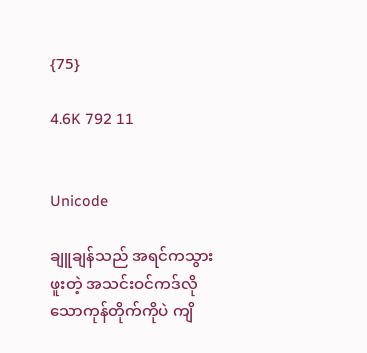{75}

4.6K 792 11


Unicode

ချူချန်သည် အရင်ကသွားဖူးတဲ့ အသင်းဝင်ကဒ်လိုသောကုန်တိုက်ကိုပဲ ကျိ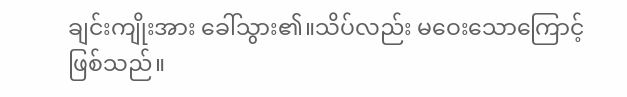ချင်းကျိုးအား ခေါ်သွား၏။သိပ်လည်း မဝေးသောကြောင့်ဖြစ်သည်။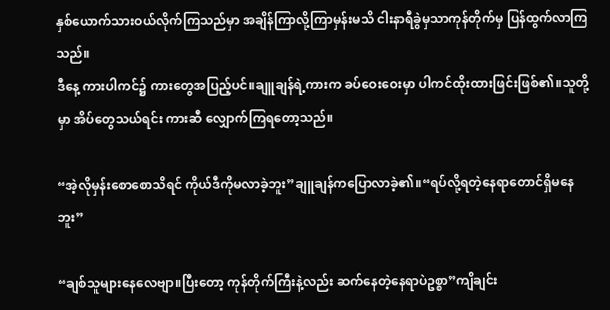နှစ်ယောက်သားဝယ်လိုက်ကြသည်မှာ အချိန်ကြာလို့ကြာမှန်းမသိ ငါးနာရီခွဲမှသာကုန်တိုက်မှ ပြန်ထွက်လာကြသည်။
ဒီနေ့ ကားပါကင်၌ ကားတွေအပြည့်ပင်။ချူချန်ရဲ့ကားက ခပ်ဝေးဝေးမှာ ပါကင်ထိုးထားဖြင်းဖြစ်၏။သူတို့မှာ အိပ်တွေသယ်ရင်း ကားဆီ လျှောက်ကြရတော့သည်။

“အဲ့လိုမှန်းစောစောသိရင် ကိုယ်ဒီကိုမလာခဲ့ဘူး”ချူချန်ကပြောလာခဲ့၏။“ရပ်လို့ရတဲ့နေရာတောင်ရှိမနေဘူး”

“ချစ်သူများနေလေဗျာ။ပြီးတော့ ကုန်တိုက်ကြီးနဲ့လည်း ဆက်နေတဲ့နေရာပဲဥစ္စာ”ကျိချင်း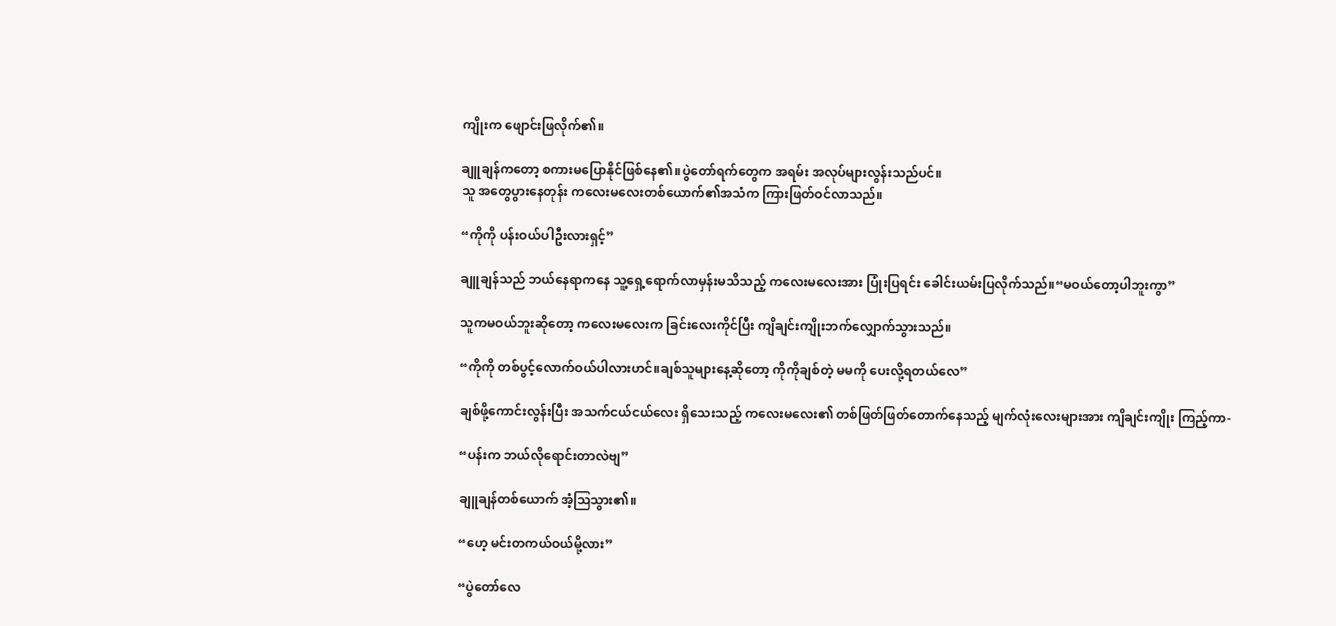ကျိုးက ဖျောင်းဖြလိုက်၏။

ချူချန်ကတော့ ‌စကားမပြောနိုင်ဖြစ်နေ၏။ပွဲတော်ရက်တွေက အရမ်း အလုပ်များလွန်းသည်ပင်။
သူ အတွေပွားနေတုန်း ကလေးမလေးတစ်ယောက်၏အသံက ကြားဖြတ်ဝင်လာသည်။

“ကိုကို ပန်းဝယ်ပါ‌ဦးလားရှင့်”

ချူချန်သည် ဘယ်နေရာကနေ သူ့ရှေ့ရောက်လာမှန်းမသိသည့် ကလေးမလေးအား ပြုံးပြရင်း ခေါင်းယမ်းပြလိုက်သည်။“မဝယ်တော့ပါဘူးကွာ”

သူကမဝယ်ဘူးဆိုတော့ ကလေးမလေးက ခြင်းလေးကိုင်ပြီး ကျိချင်းကျိုးဘက်လျှောက်သွားသည်။

“ကိုကို တစ်ပွင့်လောက်ဝယ်ပါလားဟင်။ချစ်သူများနေ့ဆိုတော့ ကိုကိုချစ်တဲ့ မမကို ပေးလို့ရတယ်လေ”

ချစ်ဖို့ကောင်းလွန်း‌ပြီး အသက်ငယ်ငယ်လေး ရှိသေးသည့် ကလေးမလေး၏ တစ်ဖြတ်ဖြတ်တောက်နေသည့် မျက်လုံးလေးများအား ကျိချင်းကျိုး ကြည့်ကာ-

“ပန်းက ဘယ်လိုရောင်းတာလဲဗျ”

ချူချန်တစ်ယောက် အံ့ဩသွား၏။

“ဟေ့ မင်းတကယ်ဝယ်မို့လား”

“ပွဲတော်လေ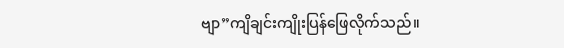ဗျာ”ကျိချင်းကျိုးပြန်ဖြေလိုက်သည်။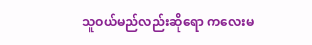သူဝယ်မည်လည်းဆိုရော ကလေးမ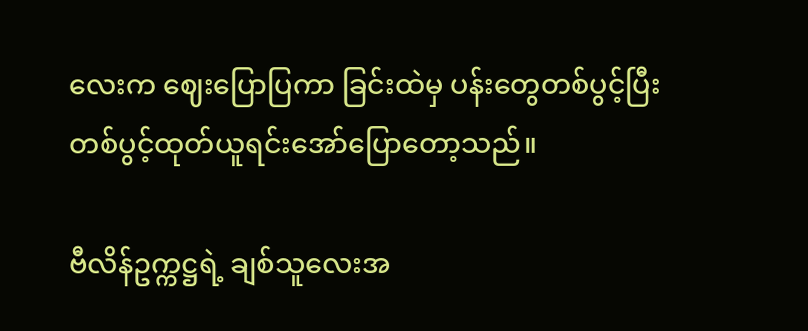လေးက ဈေးပြောပြကာ ခြင်းထဲမှ ပန်းတွေတစ်ပွင့်ပြီးတစ်ပွင့်ထုတ်ယူရင်းအော်ပြောတော့သည်။

ဗီလိန်ဥက္ကဋ္ဌရဲ့ ချစ်သူလေးအ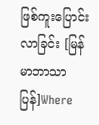ဖြစ်ကူးပြောင်းလာခြင်း [မြန်မာဘာသာပြန်]Where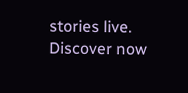stories live. Discover now